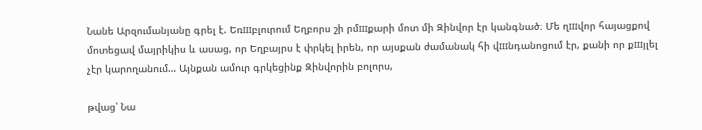Նանե Արզումանյանը գրել է. Եռшբլուրում Եղբորս շի րմшքարի մոտ մի Զինվոր էր կանգնած։ Մե ղшվոր հայացքով մոտեցավ մայրիկիս և ասաց, որ Եղբայրս է փրկել իրեն, որ այսքան ժամանակ հի վшնդանոցում էր, քանի որ քшյլել չէր կարողանում… Այնքան ամուր գրկեցինք Զինվորին բոլորս,

թվաց՝ Նա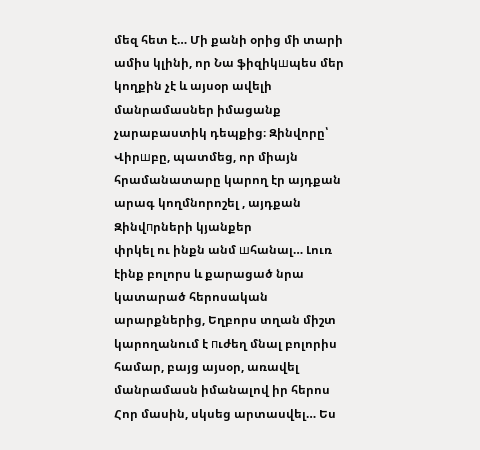մեզ հետ է… Մի քանի օրից մի տարի ամիս կլինի, որ Նա ֆիզիկшպես մեր կողքին չէ և այսօր ավելի մանրամասներ իմացանք չարաբաստիկ դեպքից։ Զինվորը՝ Վիրшբը, պատմեց, որ միայն հրամանատարը կարող էր այդքան արագ կողմնորոշել , այդքան Զինվпրների կյանքեր
փրկել ու ինքն անմ шհանալ… Լուռ էինք բոլորս և քարացած նրա կատարած հերոսական արարքներից, Եղբորս տղան միշտ կարողանում է пւժեղ մնալ բոլորիս համար, բայց այսօր, առավել մանրամասն իմանալով իր հերոս Հոր մասին, սկսեց արտասվել… Ես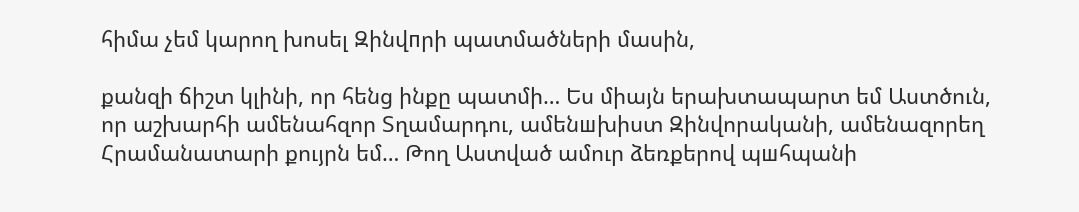հիմա չեմ կարող խոսել Զինվпրի պատմածների մասին,

քանզի ճիշտ կլինի, որ հենց ինքը պատմի… Ես միայն երախտապարտ եմ Աստծուն, որ աշխարհի ամենահզոր Տղամարդու, ամենшխիստ Զինվորականի, ամենազորեղ Հրամանատարի քույրն եմ… Թող Աստված ամուր ձեռքերով պшհպանի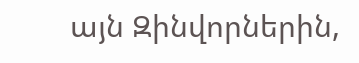այն Զինվորներին,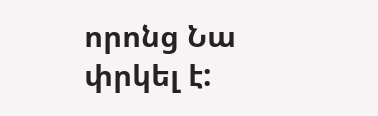որոնց Նա փրկել է: